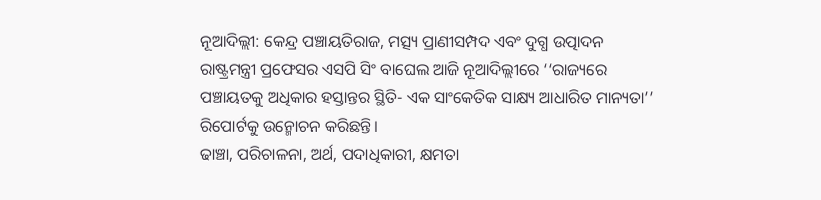ନୂଆଦିଲ୍ଲୀ: କେନ୍ଦ୍ର ପଞ୍ଚାୟତିରାଜ, ମତ୍ସ୍ୟ ପ୍ରାଣୀସମ୍ପଦ ଏବଂ ଦୁଗ୍ଧ ଉତ୍ପାଦନ ରାଷ୍ଟ୍ରମନ୍ତ୍ରୀ ପ୍ରଫେସର ଏସପି ସିଂ ବାଘେଲ ଆଜି ନୂଆଦିଲ୍ଲୀରେ ‘‘ରାଜ୍ୟରେ ପଞ୍ଚାୟତକୁ ଅଧିକାର ହସ୍ତାନ୍ତର ସ୍ଥିତି- ଏକ ସାଂକେତିକ ସାକ୍ଷ୍ୟ ଆଧାରିତ ମାନ୍ୟତା’’ ରିପୋର୍ଟକୁ ଉନ୍ମୋଚନ କରିଛନ୍ତି।
ଢାଞ୍ଚା, ପରିଚାଳନା, ଅର୍ଥ, ପଦାଧିକାରୀ, କ୍ଷମତା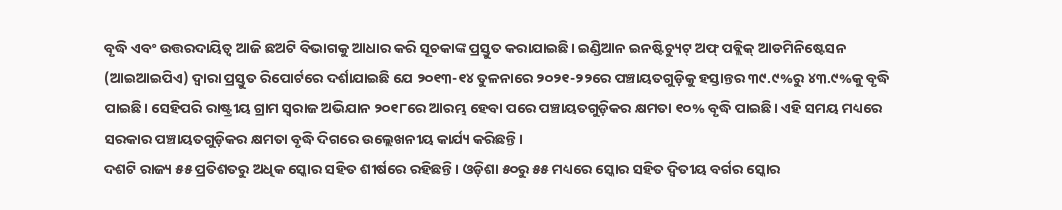ବୃଦ୍ଧି ଏବଂ ଉତ୍ତରଦାୟିତ୍ୱ ଆଜି ଛଅଟି ବିଭାଗକୁ ଆଧାର କରି ସୂଚକାଙ୍କ ପ୍ରସ୍ତୁତ କରାଯାଇଛି। ଇଣ୍ଡିଆନ ଇନଷ୍ଟିଚ୍ୟୁଟ୍ ଅଫ୍ ପବ୍ଲିକ୍ ଆଡମିନିଷ୍ଟେସନ (ଆଇଆଇପିଏ) ଦ୍ୱାରା ପ୍ରସ୍ତୁତ ରିପୋର୍ଟରେ ଦର୍ଶାଯାଇଛି ଯେ ୨୦୧୩-୧୪ ତୁଳନାରେ ୨୦୨୧-୨୨ରେ ପଞ୍ଚାୟତଗୁଡ଼ିକୁ ହସ୍ତାନ୍ତର ୩୯.୯%ରୁ ୪୩.୯%କୁ ବୃଦ୍ଧି ପାଇଛି। ସେହିପରି ରାଷ୍ଟ୍ରୀୟ ଗ୍ରାମ ସ୍ୱରାଜ ଅଭିଯାନ ୨୦୧୮ରେ ଆରମ୍ଭ ହେବା ପରେ ପଞ୍ଚାୟତଗୁଡ଼ିକର କ୍ଷମତା ୧୦% ବୃଦ୍ଧି ପାଇଛି। ଏହି ସମୟ ମଧ୍ୟରେ ସରକାର ପଞ୍ଚାୟତଗୁଡ଼ିକର କ୍ଷମତା ବୃଦ୍ଧି ଦିଗରେ ଉଲ୍ଲେଖନୀୟ କାର୍ଯ୍ୟ କରିଛନ୍ତି।
ଦଶଟି ରାଜ୍ୟ ୫୫ ପ୍ରତିଶତରୁ ଅଧିକ ସ୍କୋର ସହିତ ଶୀର୍ଷରେ ରହିଛନ୍ତି। ଓଡ଼ିଶା ୫୦ରୁ ୫୫ ମଧ୍ୟରେ ସ୍କୋର ସହିତ ଦ୍ୱିତୀୟ ବର୍ଗର ସ୍କୋର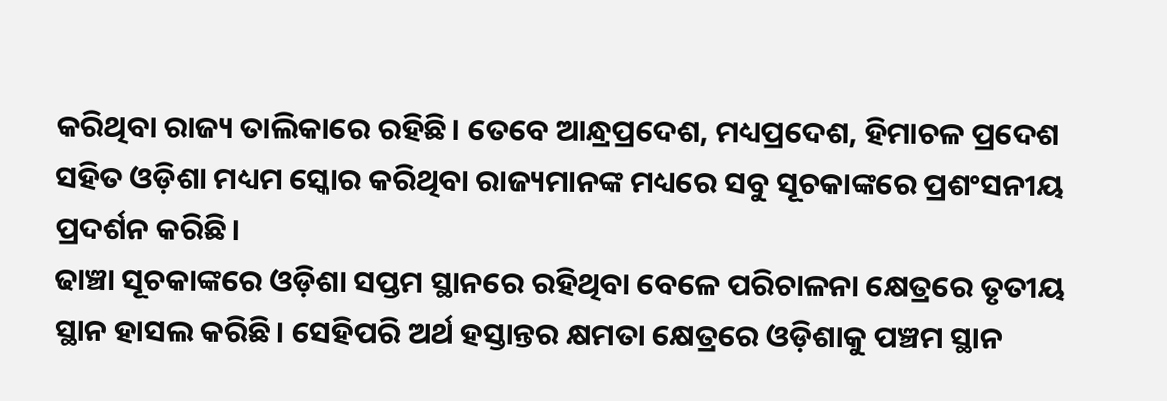କରିଥିବା ରାଜ୍ୟ ତାଲିକାରେ ରହିଛି। ତେବେ ଆନ୍ଧ୍ରପ୍ରଦେଶ, ମଧ୍ୟପ୍ରଦେଶ, ହିମାଚଳ ପ୍ରଦେଶ ସହିତ ଓଡ଼ିଶା ମଧ୍ୟମ ସ୍କୋର କରିଥିବା ରାଜ୍ୟମାନଙ୍କ ମଧ୍ୟରେ ସବୁ ସୂଚକାଙ୍କରେ ପ୍ରଶଂସନୀୟ ପ୍ରଦର୍ଶନ କରିଛି।
ଢାଞ୍ଚା ସୂଚକାଙ୍କରେ ଓଡ଼ିଶା ସପ୍ତମ ସ୍ଥାନରେ ରହିଥିବା ବେଳେ ପରିଚାଳନା କ୍ଷେତ୍ରରେ ତୃତୀୟ ସ୍ଥାନ ହାସଲ କରିଛି। ସେହିପରି ଅର୍ଥ ହସ୍ତାନ୍ତର କ୍ଷମତା କ୍ଷେତ୍ରରେ ଓଡ଼ିଶାକୁ ପଞ୍ଚମ ସ୍ଥାନ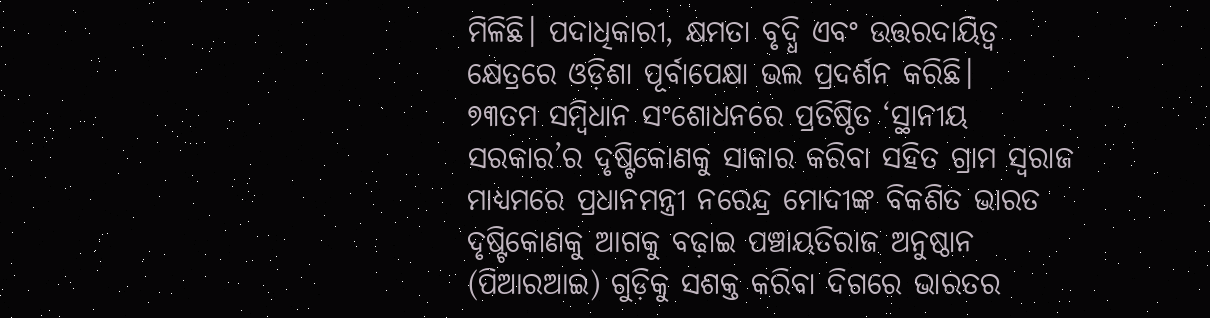ମିଳିଛି। ପଦାଧିକାରୀ, କ୍ଷମତା ବୃଦ୍ଧି ଏବଂ ଉତ୍ତରଦାୟିତ୍ୱ କ୍ଷେତ୍ରରେ ଓଡ଼ିଶା ପୂର୍ବାପେକ୍ଷା ଭଲ ପ୍ରଦର୍ଶନ କରିଛି।
୭୩ତମ ସମ୍ବିଧାନ ସଂଶୋଧନରେ ପ୍ରତିଷ୍ଠିତ ‘ସ୍ଥାନୀୟ ସରକାର’ର ଦୃଷ୍ଟିକୋଣକୁ ସାକାର କରିବା ସହିତ ଗ୍ରାମ ସ୍ୱରାଜ ମାଧ୍ୟମରେ ପ୍ରଧାନମନ୍ତ୍ରୀ ନରେନ୍ଦ୍ର ମୋଦୀଙ୍କ ବିକଶିତ ଭାରତ ଦୃଷ୍ଟିକୋଣକୁ ଆଗକୁ ବଢ଼ାଇ ପଞ୍ଚାୟତିରାଜ ଅନୁଷ୍ଠାନ (ପିଆରଆଇ) ଗୁଡ଼ିକୁ ସଶକ୍ତ କରିବା ଦିଗରେ ଭାରତର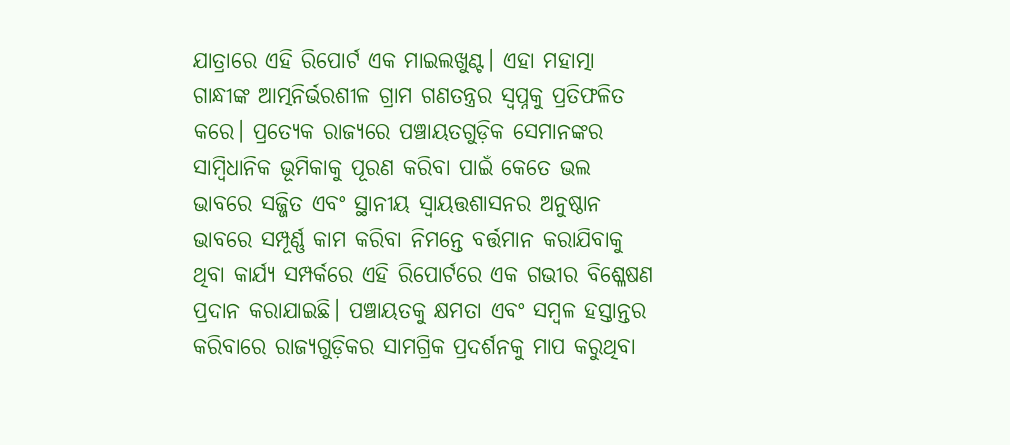ଯାତ୍ରାରେ ଏହି ରିପୋର୍ଟ ଏକ ମାଇଲଖୁଣ୍ଟ। ଏହା ମହାତ୍ମା ଗାନ୍ଧୀଙ୍କ ଆତ୍ମନିର୍ଭରଶୀଳ ଗ୍ରାମ ଗଣତନ୍ତ୍ରର ସ୍ୱପ୍ନକୁ ପ୍ରତିଫଳିତ କରେ। ପ୍ରତ୍ୟେକ ରାଜ୍ୟରେ ପଞ୍ଚାୟତଗୁଡ଼ିକ ସେମାନଙ୍କର ସାମ୍ବିଧାନିକ ଭୂମିକାକୁ ପୂରଣ କରିବା ପାଇଁ କେତେ ଭଲ ଭାବରେ ସଜ୍ଜିତ ଏବଂ ସ୍ଥାନୀୟ ସ୍ୱାୟତ୍ତଶାସନର ଅନୁଷ୍ଠାନ ଭାବରେ ସମ୍ପୂର୍ଣ୍ଣ କାମ କରିବା ନିମନ୍ତେ ବର୍ତ୍ତମାନ କରାଯିବାକୁ ଥିବା କାର୍ଯ୍ୟ ସମ୍ପର୍କରେ ଏହି ରିପୋର୍ଟରେ ଏକ ଗଭୀର ବିଶ୍ଳେଷଣ ପ୍ରଦାନ କରାଯାଇଛି। ପଞ୍ଚାୟତକୁ କ୍ଷମତା ଏବଂ ସମ୍ବଳ ହସ୍ତାନ୍ତର କରିବାରେ ରାଜ୍ୟଗୁଡ଼ିକର ସାମଗ୍ରିକ ପ୍ରଦର୍ଶନକୁ ମାପ କରୁଥିବା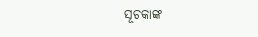ସୂଚକାଙ୍କ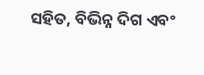ସହିତ, ବିଭିନ୍ନ ଦିଗ ଏବଂ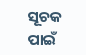ସୂଚକ ପାଇଁ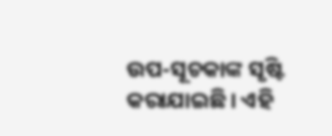ଉପ-ସୂଚକାଙ୍କ ସୃଷ୍ଟି କରାଯାଇଛି। ଏହି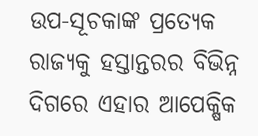ଉପ-ସୂଚକାଙ୍କ ପ୍ରତ୍ୟେକ ରାଜ୍ୟକୁ ହସ୍ତାନ୍ତରର ବିଭିନ୍ନ ଦିଗରେ ଏହାର ଆପେକ୍ଷିକ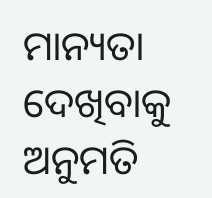ମାନ୍ୟତା ଦେଖିବାକୁ ଅନୁମତି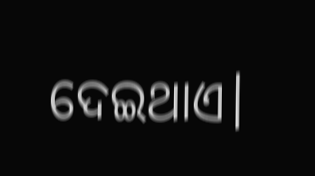ଦେଇଥାଏ।